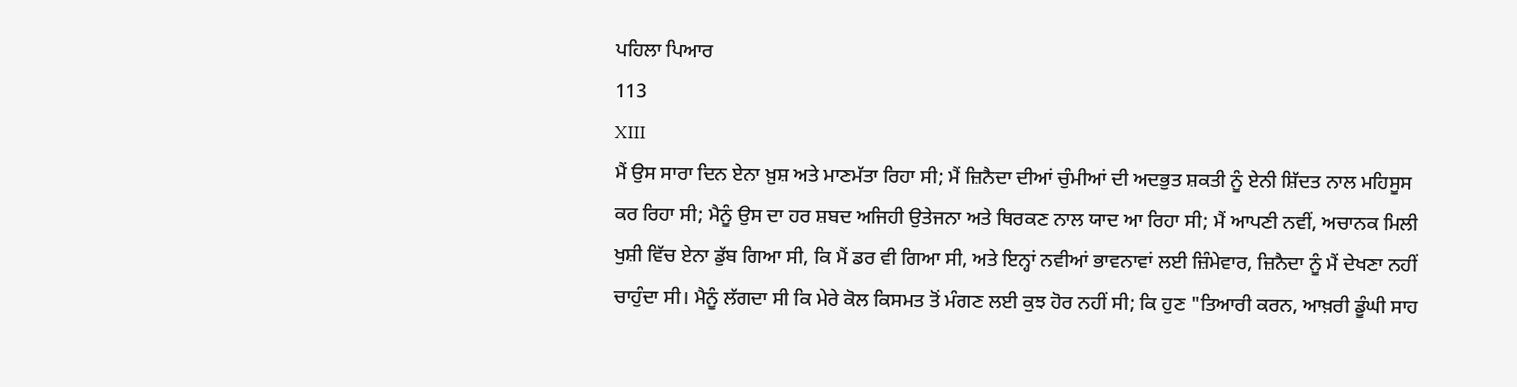ਪਹਿਲਾ ਪਿਆਰ
113
XIII
ਮੈਂ ਉਸ ਸਾਰਾ ਦਿਨ ਏਨਾ ਖ਼ੁਸ਼ ਅਤੇ ਮਾਣਮੱਤਾ ਰਿਹਾ ਸੀ; ਮੈਂ ਜ਼ਿਨੈਦਾ ਦੀਆਂ ਚੁੰਮੀਆਂ ਦੀ ਅਦਭੁਤ ਸ਼ਕਤੀ ਨੂੰ ਏਨੀ ਸ਼ਿੱਦਤ ਨਾਲ ਮਹਿਸੂਸ ਕਰ ਰਿਹਾ ਸੀ; ਮੈਨੂੰ ਉਸ ਦਾ ਹਰ ਸ਼ਬਦ ਅਜਿਹੀ ਉਤੇਜਨਾ ਅਤੇ ਥਿਰਕਣ ਨਾਲ ਯਾਦ ਆ ਰਿਹਾ ਸੀ; ਮੈਂ ਆਪਣੀ ਨਵੀਂ, ਅਚਾਨਕ ਮਿਲੀ ਖੁਸ਼ੀ ਵਿੱਚ ਏਨਾ ਡੁੱਬ ਗਿਆ ਸੀ, ਕਿ ਮੈਂ ਡਰ ਵੀ ਗਿਆ ਸੀ, ਅਤੇ ਇਨ੍ਹਾਂ ਨਵੀਆਂ ਭਾਵਨਾਵਾਂ ਲਈ ਜ਼ਿੰਮੇਵਾਰ, ਜ਼ਿਨੈਦਾ ਨੂੰ ਮੈਂ ਦੇਖਣਾ ਨਹੀਂ ਚਾਹੁੰਦਾ ਸੀ। ਮੈਨੂੰ ਲੱਗਦਾ ਸੀ ਕਿ ਮੇਰੇ ਕੋਲ ਕਿਸਮਤ ਤੋਂ ਮੰਗਣ ਲਈ ਕੁਝ ਹੋਰ ਨਹੀਂ ਸੀ; ਕਿ ਹੁਣ "ਤਿਆਰੀ ਕਰਨ, ਆਖ਼ਰੀ ਡੂੰਘੀ ਸਾਹ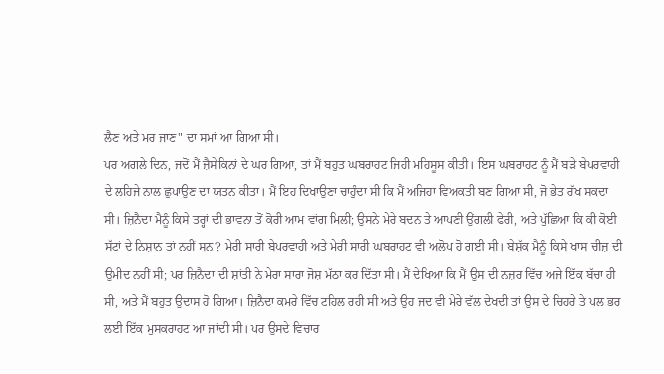ਲੈਣ ਅਤੇ ਮਰ ਜਾਣ" ਦਾ ਸਮਾਂ ਆ ਗਿਆ ਸੀ।
ਪਰ ਅਗਲੇ ਦਿਨ, ਜਦੋਂ ਮੈਂ ਜ਼ੈਸੇਕਿਨਾਂ ਦੇ ਘਰ ਗਿਆ, ਤਾਂ ਮੈਂ ਬਹੁਤ ਘਬਰਾਹਟ ਜਿਹੀ ਮਹਿਸੂਸ ਕੀਤੀ। ਇਸ ਘਬਰਾਹਟ ਨੂੰ ਮੈਂ ਬੜੇ ਬੇਪਰਵਾਹੀ ਦੇ ਲਹਿਜੇ ਨਾਲ ਛੁਪਾਉਣ ਦਾ ਯਤਨ ਕੀਤਾ। ਮੈਂ ਇਹ ਦਿਖਾਉਣਾ ਚਾਹੁੰਦਾ ਸੀ ਕਿ ਮੈਂ ਅਜਿਹਾ ਵਿਅਕਤੀ ਬਣ ਗਿਆ ਸੀ, ਜੋ ਭੇਤ ਰੱਖ ਸਕਦਾ ਸੀ। ਜ਼ਿਨੈਦਾ ਮੈਨੂੰ ਕਿਸੇ ਤਰ੍ਹਾਂ ਦੀ ਭਾਵਨਾ ਤੋਂ ਕੋਰੀ ਆਮ ਵਾਂਗ ਮਿਲੀ; ਉਸਨੇ ਮੇਰੇ ਬਦਨ ਤੇ ਆਪਣੀ ਉਂਗਲੀ ਫੇਰੀ, ਅਤੇ ਪੁੱਛਿਆ ਕਿ ਕੀ ਕੋਈ ਸੱਟਾਂ ਦੇ ਨਿਸ਼ਾਨ ਤਾਂ ਨਹੀਂ ਸਨ? ਮੇਰੀ ਸਾਰੀ ਬੇਪਰਵਾਹੀ ਅਤੇ ਮੇਰੀ ਸਾਰੀ ਘਬਰਾਹਟ ਵੀ ਅਲੋਪ ਹੋ ਗਈ ਸੀ। ਬੇਸ਼ੱਕ ਮੈਨੂੰ ਕਿਸੇ ਖਾਸ ਚੀਜ਼ ਦੀ ਉਮੀਦ ਨਹੀਂ ਸੀ; ਪਰ ਜ਼ਿਨੈਦਾ ਦੀ ਸ਼ਾਂਤੀ ਨੇ ਮੇਰਾ ਸਾਰਾ ਜੋਸ਼ ਮੱਠਾ ਕਰ ਦਿੱਤਾ ਸੀ। ਮੈਂ ਦੇਖਿਆ ਕਿ ਮੈਂ ਉਸ ਦੀ ਨਜ਼ਰ ਵਿੱਚ ਅਜੇ ਇੱਕ ਬੱਚਾ ਹੀ ਸੀ, ਅਤੇ ਮੈਂ ਬਹੁਤ ਉਦਾਸ ਹੋ ਗਿਆ। ਜ਼ਿਨੈਦਾ ਕਮਰੇ ਵਿੱਚ ਟਹਿਲ ਰਹੀ ਸੀ ਅਤੇ ਉਹ ਜਦ ਵੀ ਮੇਰੇ ਵੱਲ ਦੇਖਦੀ ਤਾਂ ਉਸ ਦੇ ਚਿਹਰੇ ਤੇ ਪਲ ਭਰ ਲਈ ਇੱਕ ਮੁਸਕਰਾਹਟ ਆ ਜਾਂਦੀ ਸੀ। ਪਰ ਉਸਦੇ ਵਿਚਾਰ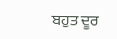ਬਹੁਤ ਦੂਰ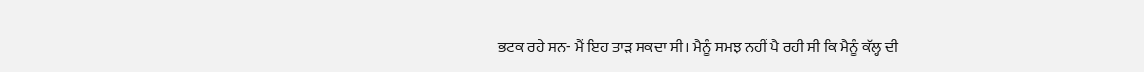ਭਟਕ ਰਹੇ ਸਨ- ਮੈਂ ਇਹ ਤਾੜ ਸਕਦਾ ਸੀ। ਮੈਨੂੰ ਸਮਝ ਨਹੀਂ ਪੈ ਰਹੀ ਸੀ ਕਿ ਮੈਨੂੰ ਕੱਲ੍ਹ ਦੀ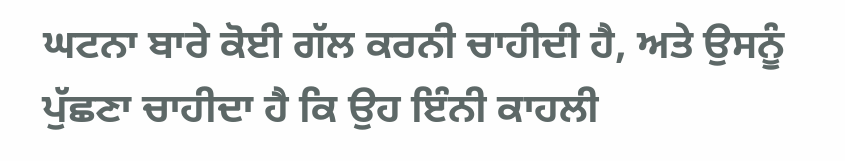ਘਟਨਾ ਬਾਰੇ ਕੋਈ ਗੱਲ ਕਰਨੀ ਚਾਹੀਦੀ ਹੈ, ਅਤੇ ਉਸਨੂੰ ਪੁੱਛਣਾ ਚਾਹੀਦਾ ਹੈ ਕਿ ਉਹ ਇੰਨੀ ਕਾਹਲੀ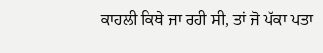ਕਾਹਲੀ ਕਿਥੇ ਜਾ ਰਹੀ ਸੀ, ਤਾਂ ਜੋ ਪੱਕਾ ਪਤਾ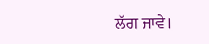ਲੱਗ ਜਾਵੇ।